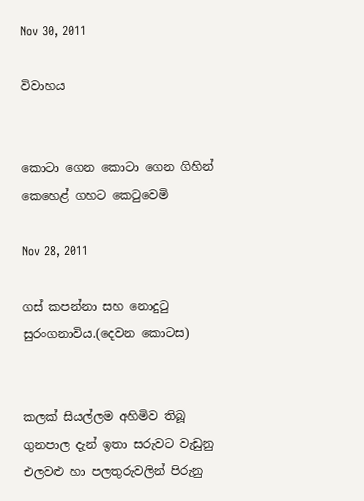Nov 30, 2011

විවාහය


කොටා ගෙන කොටා ගෙන ගිහින්
කෙහෙළ් ගහට කෙටුවෙමි

Nov 28, 2011

ගස් කපන්නා සහ නොදුටු සුරංගනාවිය.(දෙවන කොටස)


කලක් සියල්ලම අහිමිව තිබූ ගුනපාල දැන් ඉතා සරුවට වැඩුනු  එලවළු හා පලතුරුවලින් පිරුනු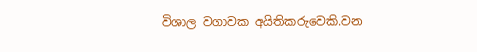විශාල වගාවක අයිතිකරුවෙකි.වන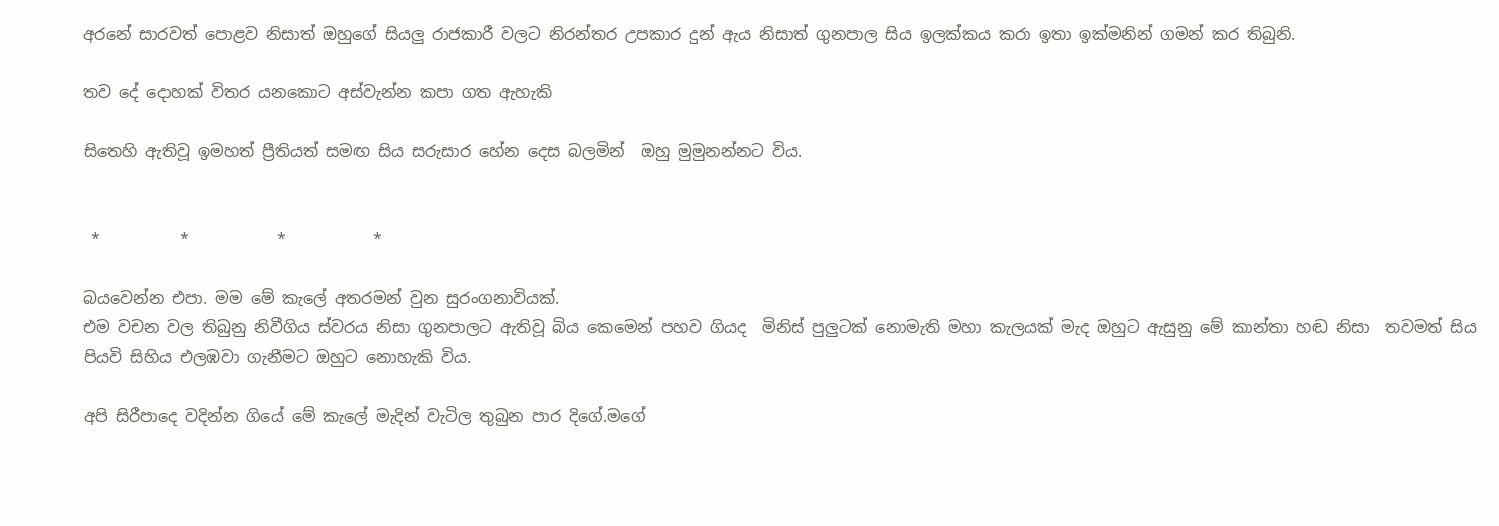අරනේ සාරවත් පොළව නිසාත් ඔහුගේ සියලු රාජකාරී වලට නිරන්තර උපකාර දුන් ඇය නිසාත් ගුනපාල සිය ඉලක්කය කරා ඉතා ඉක්මනින් ගමන් කර තිබුනි.

තව දේ දොහක් විතර යනකොට අස්වැන්න කපා ගත ඇහැකි

සිතෙහි ඇතිවූ ඉමහත් ප්‍රීතියත් සමඟ සිය සරුසාර හේන දෙස බලමින්  ඔහු මුමුනන්නට විය.


 *          *           *           *

බයවෙන්න එපා. මම මේ කැලේ අතරමන් වුන සුරංගනාවියක්.
එම වචන වල තිබුනු නිවීගිය ස්වරය නිසා ගුනපාලට ඇතිවූ බිය කෙමෙන් පහව ගියද  මිනිස් පුලුටක් නොමැති මහා කැලයක් මැද ඔහුට ඇසුනු මේ කාන්තා හඬ නිසා  තවමත් සිය පියවි සිහිය එලඹවා ගැනීමට ඔහුට නොහැකි විය.

අපි සිරීපාදෙ වදින්න ගියේ මේ කැලේ මැදින් වැටිල තුබුන පාර දිගේ.මගේ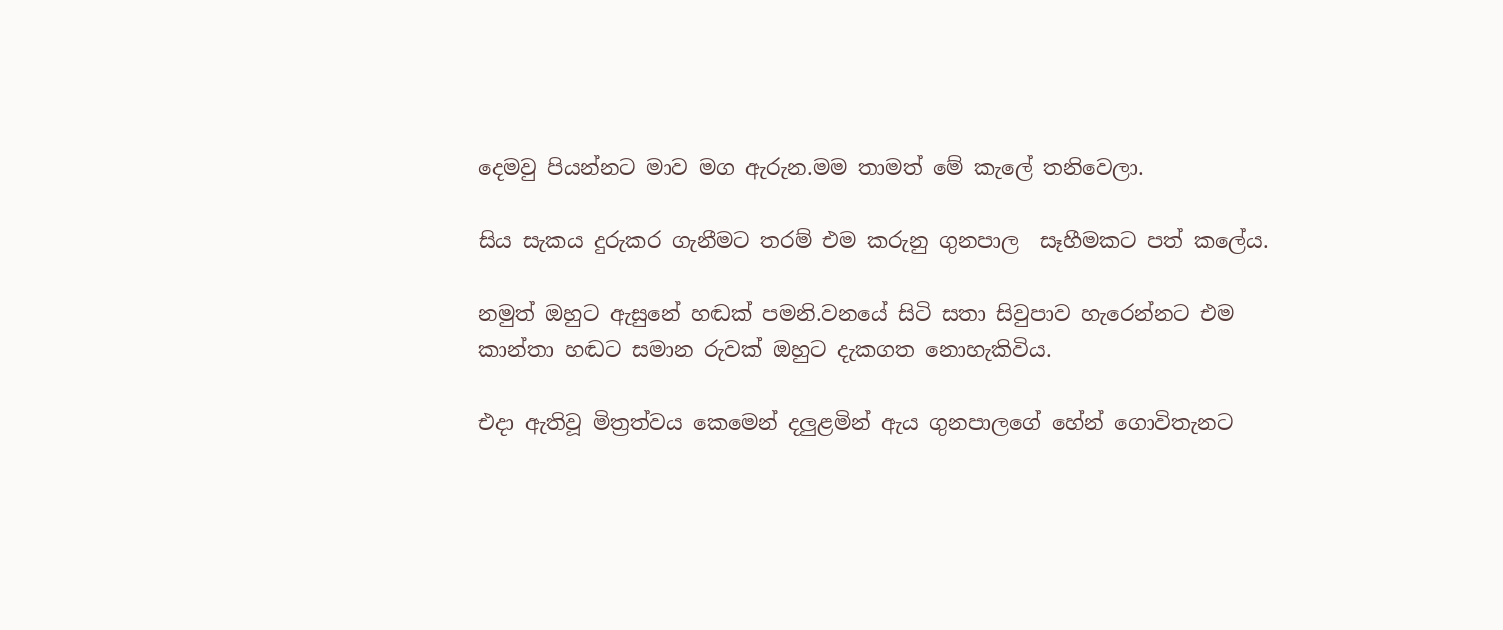දෙමවු පියන්නට මාව මග ඇරුන.මම තාමත් මේ කැලේ තනිවෙලා.

සිය සැකය දුරුකර ගැනීමට තරම් එම කරුනු ගුනපාල  සෑහීමකට පත් කලේය.

නමුත් ඔහුට ඇසුනේ හඬක් පමනි.වනයේ සිටි සතා සිවුපාව හැරෙන්නට එම කාන්තා හඬට සමාන රුවක් ඔහුට දැකගත නොහැකිවිය.

එදා ඇතිවූ මිත්‍රත්වය කෙමෙන් දලුළමින් ඇය ගුනපාලගේ හේන් ගොවිතැනට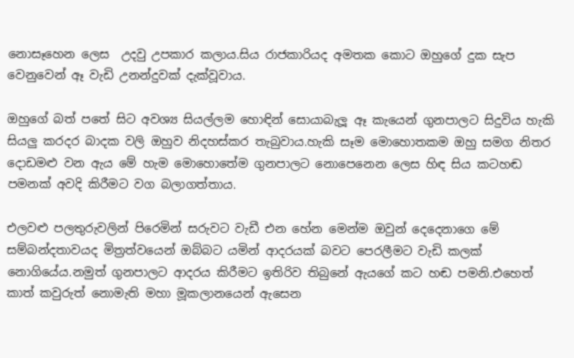නොසෑහෙන ලෙස  උදවු උපකාර කලාය.සිය රාජකාරියද අමතක කොට ඔහුගේ දුක සැප වෙනුවෙන් ඈ වැඩි උනන්දුවක් දැක්වූවාය.

ඔහුගේ බත් පතේ සිට අවශ්‍ය සියල්ලම හොඳින් සොයාබැලූ ඈ කැයෙන් ගුනපාලට සිදුවිය හැකි සියලු කරදර බාදක වලි ඔහුව නිදහස්කර තැබුවාය.හැකි සෑම මොහොතකම ඔහු සමග නිතර දොඩමළු වන ඇය මේ හැම මොහොතේම ගුනපාලට නොපෙනෙන ලෙස හිඳ සිය කටහඬ පමනක් අවදි කිරීමට වග බලාගත්තාය.

එලවළු පලතුරුවලින් පිරෙමින් සරුවට වැඩී එන හේන මෙන්ම ඔවුන් දෙදෙනාගෙ මේ සම්බන්දතාවයද මිත්‍රත්වයෙන් ඔබ්බට යමින් ආදරයක් බවට පෙරලීමට වැඩි කලක් නොගියේය.නමුත් ගුනපාලට ආදරය කිරීමට ඉතිරිව තිබුනේ ඇයගේ කට හඬ පමනි.එහෙත්  කාත් කවුරුත් නොමැති මහා මූකලානයෙන් ඇසෙන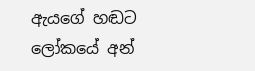ඇයගේ හඬට ලෝකයේ අන්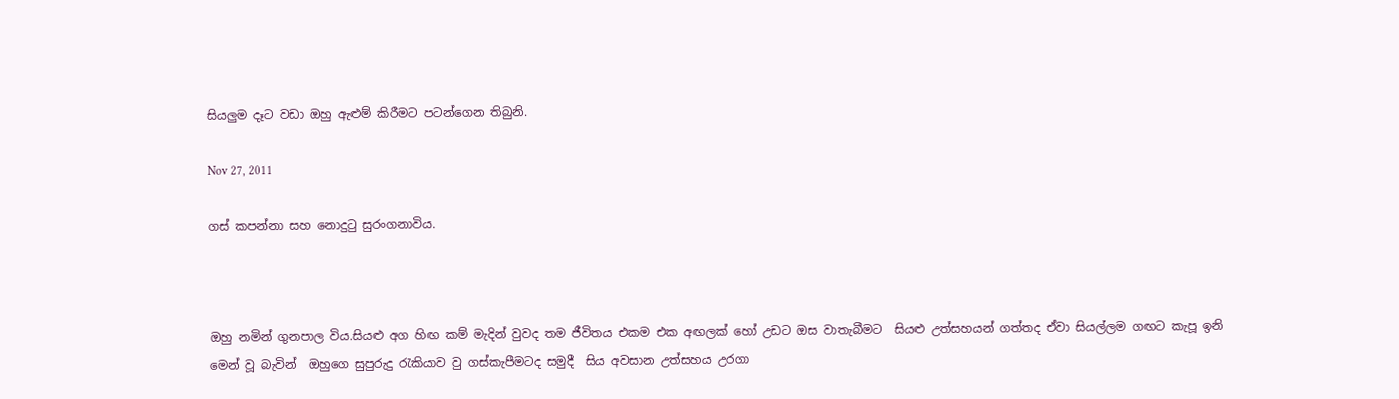සියලුම දෑට වඩා ඔහු ඇළුම් කිරීමට පටන්ගෙන තිබුනි.

Nov 27, 2011

ගස් කපන්නා සහ නොදුටු සුරංගනාවිය.



ඔහු නමින් ගුනපාල විය.සියළු අග හිඟ කම් මැදින් වුවද තම ජීවිතය එකම එක අඟලක් හෝ උඩට ඔස වාතැබීමට  සියළු උත්සහයන් ගත්තද ඒවා සියල්ලම ගඟට කැපූ ඉනි මෙන් වූ බැවින්  ඔහුගෙ සුපුරුදු රැකියාව වු ගස්කැපීමටද සමුදී  සිය අවසාන උත්සහය උරගා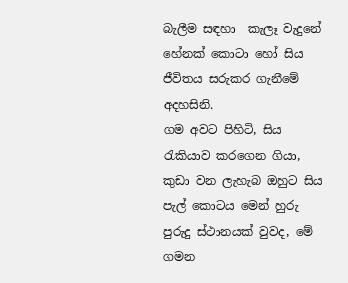බැලීම සඳහා  කැලෑ වැදුනේ හේනක් කොටා හෝ සිය ජීවිතය සරුකර ගැනීමේ අදහසිනි.
ගම අවට පිහිටි, සිය  රැකියාව කරගෙන ගියා, කුඩා වන ලැහැබ ඔහුට සිය පැල් කොටය මෙන් හුරු පුරුදු ස්ථානයක් වුවද, මේ ගමන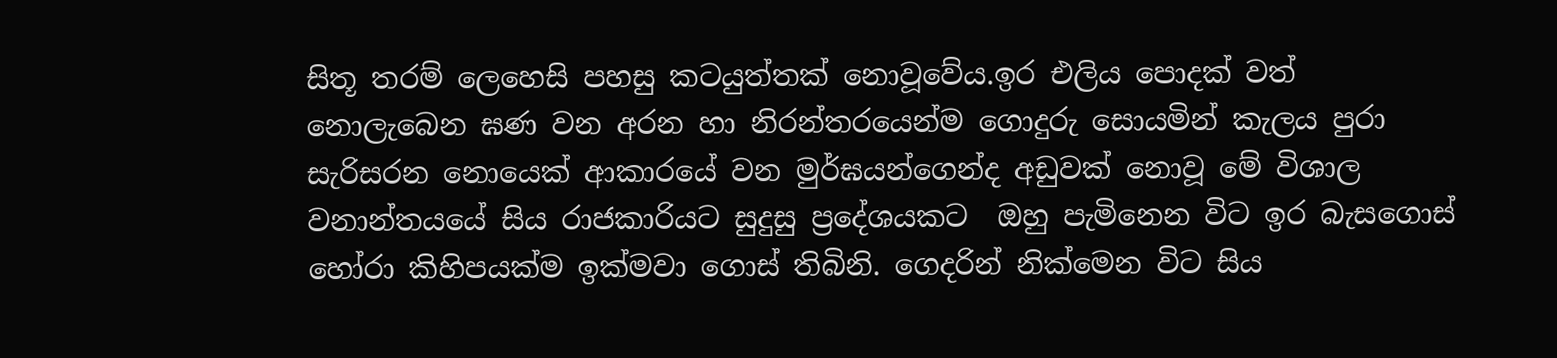සිතූ තරම් ලෙහෙසි පහසු කටයුත්තක් නොවූවේය.ඉර එලිය පොදක් වත් නොලැබෙන ඝණ වන අරන හා නිරන්තරයෙන්ම ගොදුරු සොයමින් කැලය පුරා සැරිසරන නොයෙක් ආකාරයේ වන මුර්ඝයන්ගෙන්ද අඩුවක් නොවූ මේ විශාල වනාන්තයයේ සිය රාජකාරියට සුදුසු ප්‍රදේශයකට  ඔහු පැමිනෙන විට ඉර බැසගොස් හෝරා කිහිපයක්ම ඉක්මවා ගොස් තිබිනි. ගෙදරින් නික්මෙන විට සිය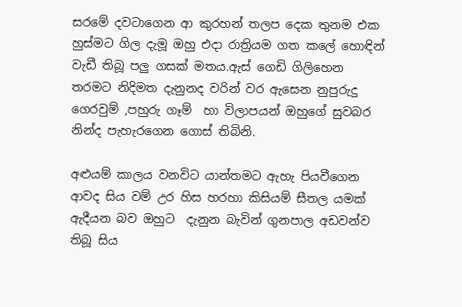සරමේ දවටාගෙන ආ කුරහන් තලප දෙක තුනම එක හුස්මට ගිල දැමූ ඔහු එදා රාත්‍රියම ගත කලේ හොඳින් වැඩී තිබූ පලු ගසක් මතය.ඇස් ගෙඩි ගිලිහෙන තරමට නිදිමත දැනුනද වරින් වර ඇසෙන නුපුරුදු ගෙරවුම් ,පහුරු ගෑම්  හා විලාපයන් ඔහුගේ සුවබර නින්ද පැහැරගෙන ගොස් තිබිනි.

අළුයම් කාලය වනවිට යාන්තමට ඇහැ පියවීගෙන ආවද සිය වම් උර හිස හරහා කිසියම් සීතල යමක් ඇදීයන බව ඔහුට  දැනුන බැවින් ගුනපාල අඩවන්ව තිබූ සිය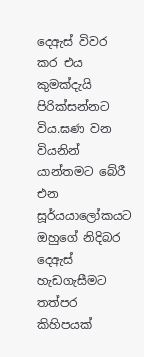දෙඇස් විවර කර එය කුමක්දැයි පිරික්සන්නට විය.ඝණ වන වියනින් යාන්තමට බේරී එන සූර්යයාලෝකයට ඔහුගේ නිදිබර දෙඇස් හැඩගැසීමට තත්පර කිහිපයක්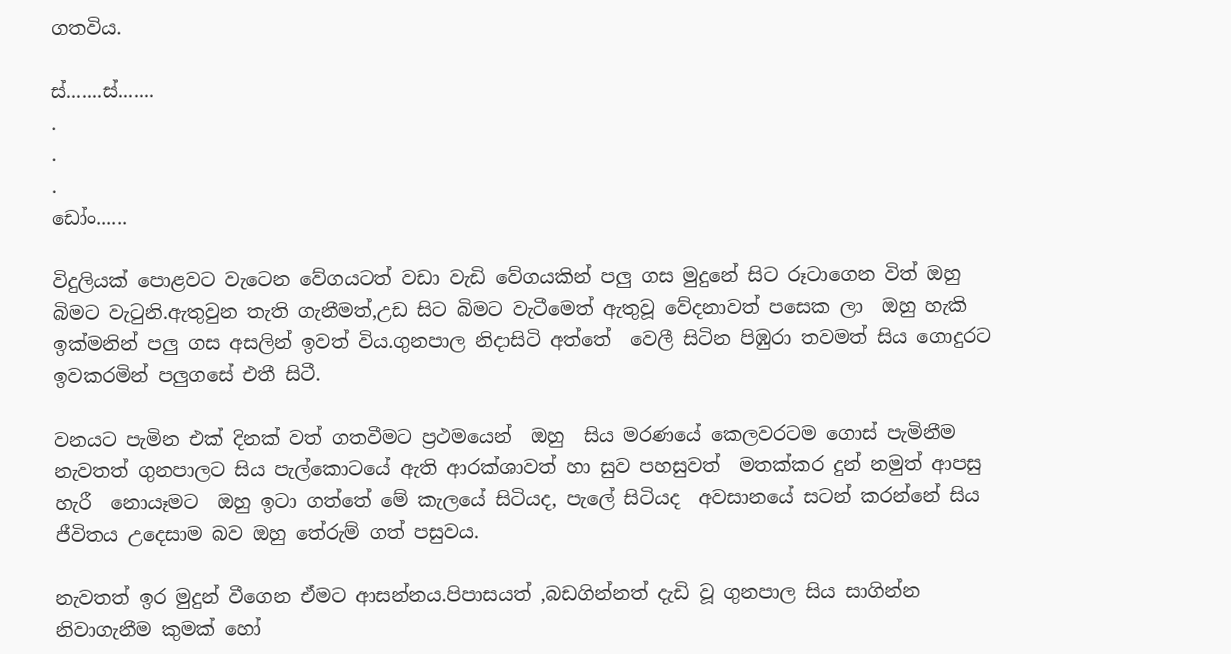ගතවිය.

ස්.......ස්.......
.
.
.
ඩෝං......

විදුලියක් පොළවට වැටෙන වේගයටත් වඩා වැඩි වේගයකින් පලු ගස මුදුනේ සිට රූටාගෙන විත් ඔහු බිමට වැටුනි.ඇතුවුන තැති ගැනීමත්,උඩ සිට බිමට වැටීමෙත් ඇතුවූ වේදනාවත් පසෙක ලා  ඔහු හැකි ඉක්මනින් පලු ගස අසලින් ඉවත් විය.ගුනපාල නිදාසිටි අත්තේ  වෙලී සිටින පිඹුරා තවමත් සිය ගොදුරට ඉවකරමින් පලුගසේ එතී සිටී.

වනයට පැමින එක් දිනක් වත් ගතවීමට ප්‍රථමයෙන්  ඔහු  සිය මරණයේ කෙලවරටම ගොස් පැමිනීම නැවතත් ගුනපාලට සිය පැල්කොටයේ ඇති ආරක්ශාවත් හා සුව පහසුවත්  මතක්කර දුන් නමුත් ආපසු හැරී  නොයෑමට  ඔහු ඉටා ගත්තේ මේ කැලයේ සිටියද, පැලේ සිටියද  අවසානයේ සටන් කරන්නේ සිය ජීවිතය උදෙසාම බව ඔහු තේරුම් ගත් පසුවය.

නැවතත් ඉර මුදුන් වීගෙන ඒමට ආසන්නය.පිපාසයත් ,බඩගින්නත් දැඩි වූ ගුනපාල සිය සාගින්න නිවාගැනීම කුමක් හෝ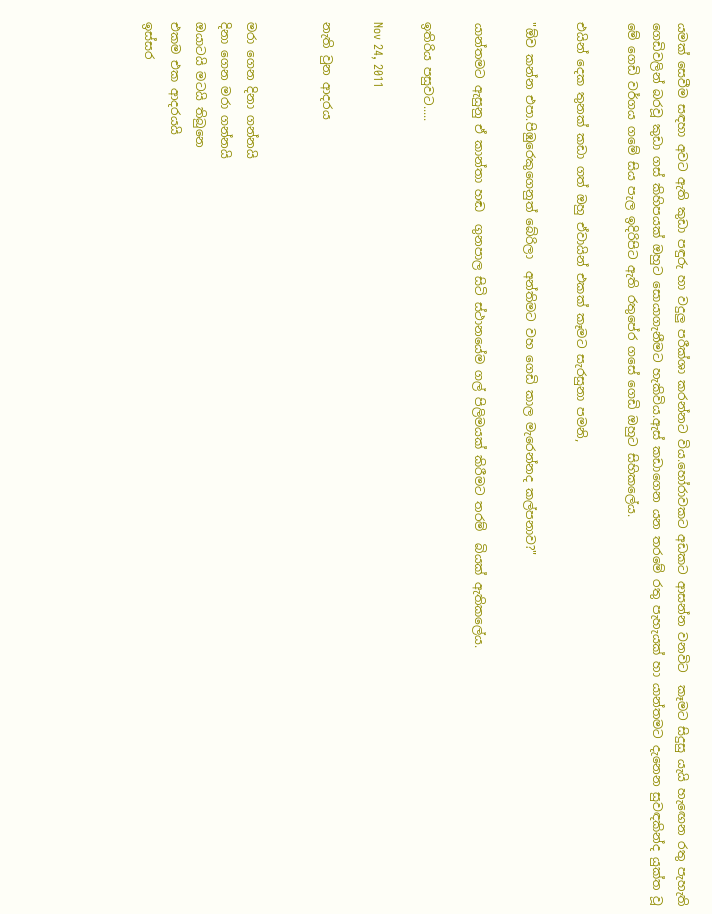යමක් සෙවීම සඳහා අවට ඇති කුඩා පඳුරු හා වදුලු පරීක්ශා කරන්නට විය.හෝරාවකට අඩකට ආසන්න වනවිට  කෑමට සිදුසු යැයි හැඟෙන රතු පැහැති ගෙඩිවලින් බරවූ කුඩා ගස් කිහිපයක් ඔහුට සොයාගැනීමට හැකිවිය.ඇස් කඩාගෙන යන තරමේ රතු පැහැයක් හා යාන්තමට දැනෙන සුවඳකින්ද යුක්ත වූ මේ ගෙඩි වර්ගය ගමේ සිය පැල ඉදිරිපිට ඇති රතුපේර ගසේ ගෙඩි ඔහුට සිහිකලේය.

එයින් දෙක තුනක් කඩා ගත් ඔහු ඒවායින් එකක් කෑමට සැරසුනා පමනි,

"ඕව කන්න එපා.පිඹුරෙකුගෙනුත් බේරිලා  අන්තිමට වහ ගෙඩි කාල මැරෙන්නද කල්පනාව?"

යාන්තමට ඇසුනු ඒ කාන්තා හඬ  ගුනපාල සිටි ස්ථානයේම ගල් පිලිමයක් කිරීමට තරම්  බියක් ඇතිකලේය.

ඉතිරිය පසුවට.....

Nov 24, 2011

නැති වුන ආදරය


මරා ගෙන දිනා ගන්නයි
දිනා ගෙන මරා ගන්නයි
ඔයාටයි මටයි තිබුනෙ
එකම එක ආදරයයි
ඉස්සර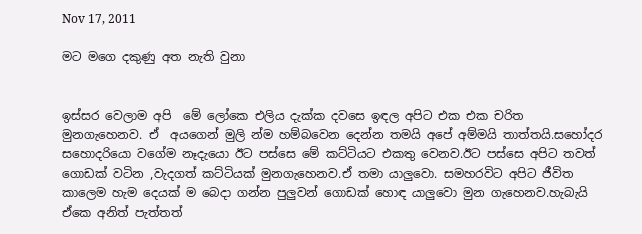Nov 17, 2011

මට මගෙ දකුණු අත නැති වුනා


ඉස්සර වෙලාම අපි  මේ ලෝකෙ එලිය දැක්ක දවසෙ ඉඳල අපිට එක එක චරිත මුනගැහෙනව. ඒ  අයගෙන් මුලි න්ම හම්බවෙන දෙන්න තමයි අපේ අම්මයි තාත්තයි.සහෝදර සහොදරියො වගේම නෑදැයො ඊට පස්සෙ මේ කට්ටියට එකතු වෙනව.ඊට පස්සෙ අපිට තවත් ගොඩක් වටින ,වැදගත් කට්ටියක් මුනගැහෙනව.ඒ තමා යාලුවො. සමහරවිට අපිට ජීවිත කාලෙම හැම දෙයක් ම බෙදා ගන්න පුලුවන් ගොඩක් හොඳ යාලුවො මුන ගැහෙනව.හැබැයි ඒකෙ අනිත් පැත්තත්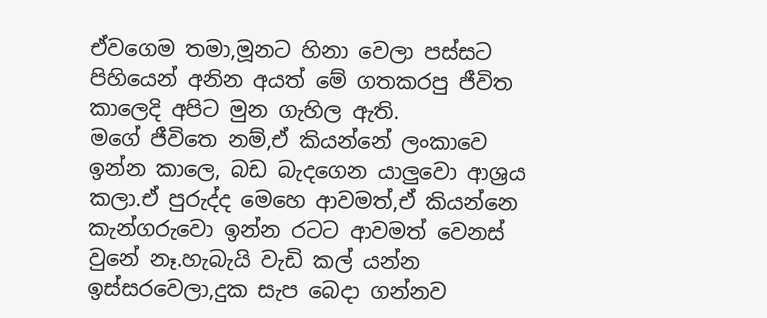ඒවගෙම තමා,මූනට හිනා වෙලා පස්සට පිහියෙන් අනින අයත් මේ ගතකරපු ජීවිත කාලෙදි අපිට මුන ගැහිල ඇති.
මගේ ජීවිතෙ නම්,ඒ කියන්නේ ලංකාවෙ ඉන්න කාලෙ, බඩ බැදගෙන යාලුවො ආශ්‍රය කලා.ඒ පුරුද්ද මෙහෙ ආවමත්,ඒ කියන්නෙ කැන්ගරුවො ඉන්න රටට ආවමත් වෙනස් වුනේ නෑ.හැබැයි වැඩි කල් යන්න ඉස්සරවෙලා,දුක සැප බෙදා ගන්නව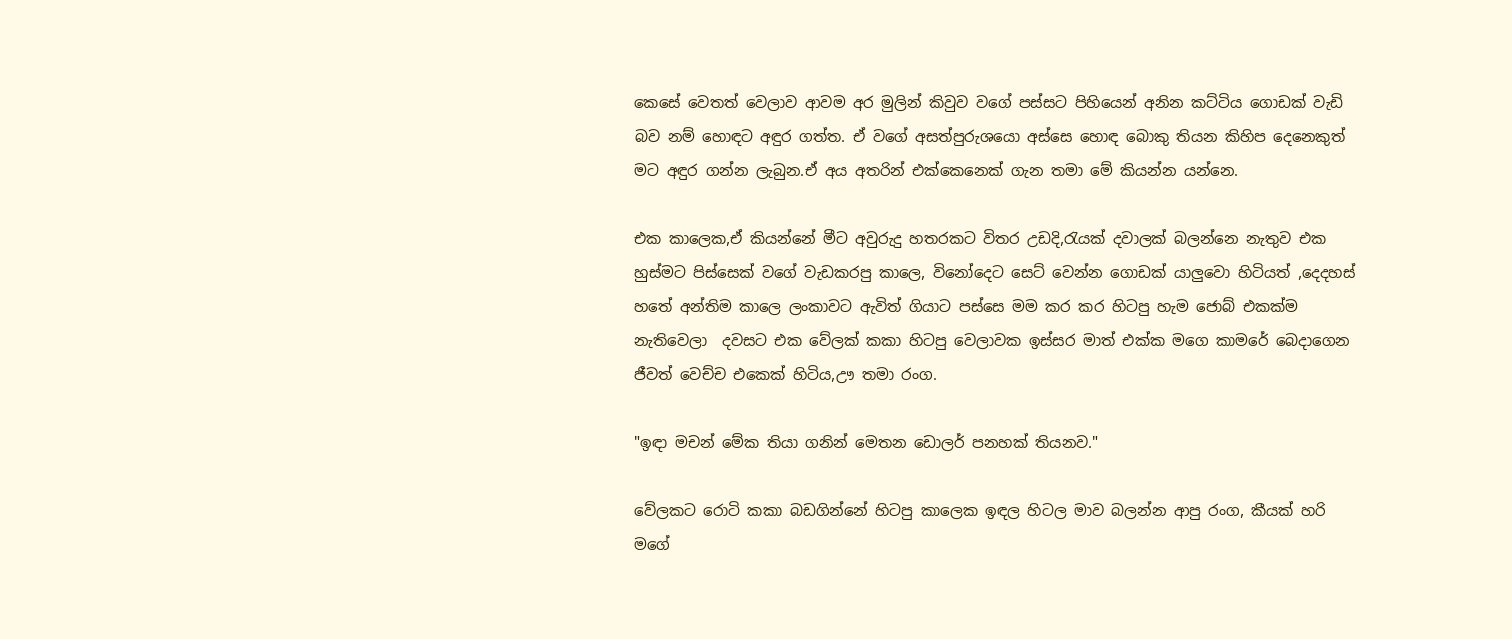කෙසේ වෙතත් වෙලාව ආවම අර මුලින් කිවුව වගේ පස්සට පිහියෙන් අනින කට්ටිය ගොඩක් වැඩි බව නම් හොඳට අඳුර ගත්ත. ඒ වගේ අසත්පුරුශයො අස්සෙ හොඳ බොකු තියන කිහිප දෙනෙකුත් මට අඳුර ගන්න ලැබුන.ඒ අය අතරින් එක්කෙනෙක් ගැන තමා මේ කියන්න යන්නෙ.

එක කාලෙක,ඒ කියන්නේ මීට අවුරුදු හතරකට විතර උඩදි,රැයක් දවාලක් බලන්නෙ නැතුව එක හුස්මට පිස්සෙක් වගේ වැඩකරපු කාලෙ, විනෝදෙට සෙට් වෙන්න ගොඩක් යාලුවො හිටියත් ,දෙදහස් හතේ අන්තිම කාලෙ ලංකාවට ඇවිත් ගියාට පස්සෙ මම කර කර හිටපු හැම ජොබ් එකක්ම නැතිවෙලා  දවසට එක වේලක් කකා හිටපු වෙලාවක ඉස්සර මාත් එක්ක මගෙ කාමරේ බෙදාගෙන ජීවත් වෙච්ච එකෙක් හිටිය,ඌ තමා රංග.

"ඉඳා මචන් මේක තියා ගනින් මෙතන ඩොලර් පනහක් තියනව."

වේලකට රොටි කකා බඩගින්නේ හිටපු කාලෙක ඉඳල හිටල මාව බලන්න ආපු රංග, කීයක් හරි මගේ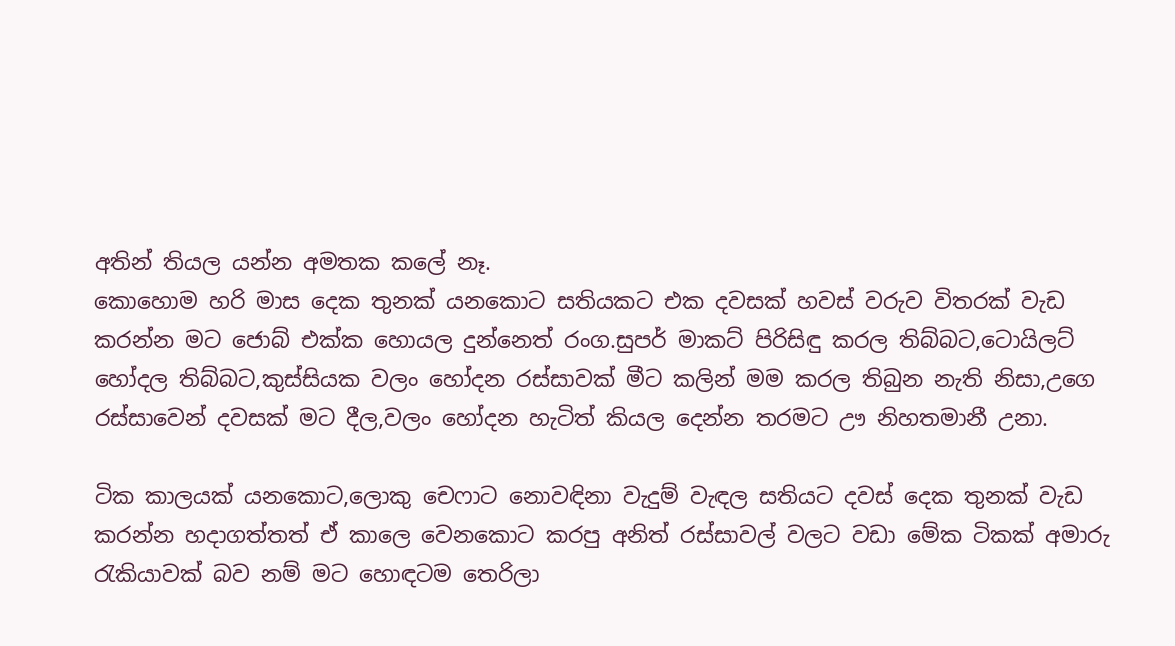අතින් තියල යන්න අමතක කලේ නෑ.
කොහොම හරි මාස දෙක තුනක් යනකොට සතියකට එක දවසක් හවස් වරුව විතරක් වැඩ කරන්න මට ජොබ් එක්ක හොයල දුන්නෙත් රංග.සුපර් මාකට් පිරිසිඳු කරල තිබ්බට,ටොයිලට් හෝදල තිබ්බට,කුස්සියක වලං හෝදන රස්සාවක් මීට කලින් මම කරල තිබුන නැති නිසා,උගෙ රස්සාවෙන් දවසක් මට දීල,වලං හෝදන හැටිත් කියල දෙන්න තරමට ඌ නිහතමානී උනා.

ටික කාලයක් යනකොට,ලොකු චෙෆාට නොවඳිනා වැදුම් වැඳල සතියට දවස් දෙක තුනක් වැඩ කරන්න හදාගත්තත් ඒ කාලෙ වෙනකොට කරපු අනිත් රස්සාවල් වලට වඩා මේක ටිකක් අමාරු රැකියාවක් බව නම් මට හොඳටම තෙරිලා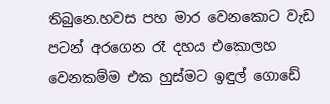තිබුනෙ.හවස පහ මාර වෙනකොට වැඩ පටන් අරගෙන රෑ දහය එකොලහ වෙනකම්ම එක හුස්මට ඉඳුල් ගොඩේ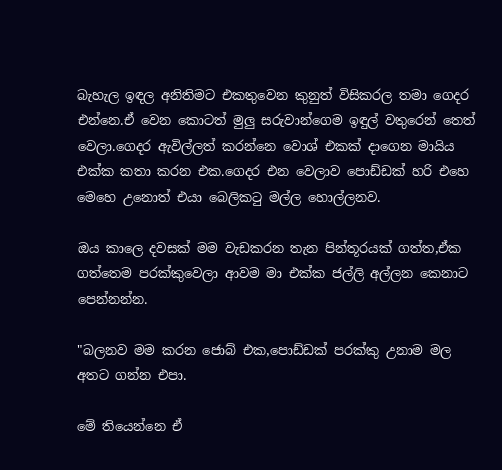බැහැල ඉඳල අනිතිමට එකතුවෙන කුනුත් විසිකරල තමා ගෙදර එන්නෙ.ඒ වෙන කොටත් මුලු සරුවාන්ගෙම ඉඳුල් වතුරෙන් තෙත් වෙලා.ගෙදර ඇවිල්ලත් කරන්නෙ වොශ් එකක් දාගෙන මායිය එක්ක කතා කරන එක.ගෙදර එන වෙලාව පොඩ්ඩක් හරි එහෙ මෙහෙ උනොත් එයා බෙලිකටු මල්ල හොල්ලනව.

ඔය කාලෙ දවසක් මම වැඩකරන තැන පින්තූරයක් ගත්ත,ඒක ගත්තෙම පරක්කුවෙලා ආවම මා එක්ක ජල්ලි අල්ලන කෙනාට පෙන්නන්න.

"බලනව මම කරන ජොබ් එක,පොඩ්ඩක් පරක්කු උනාම මල අතට ගන්න එපා.

මේ තියෙන්නෙ ඒ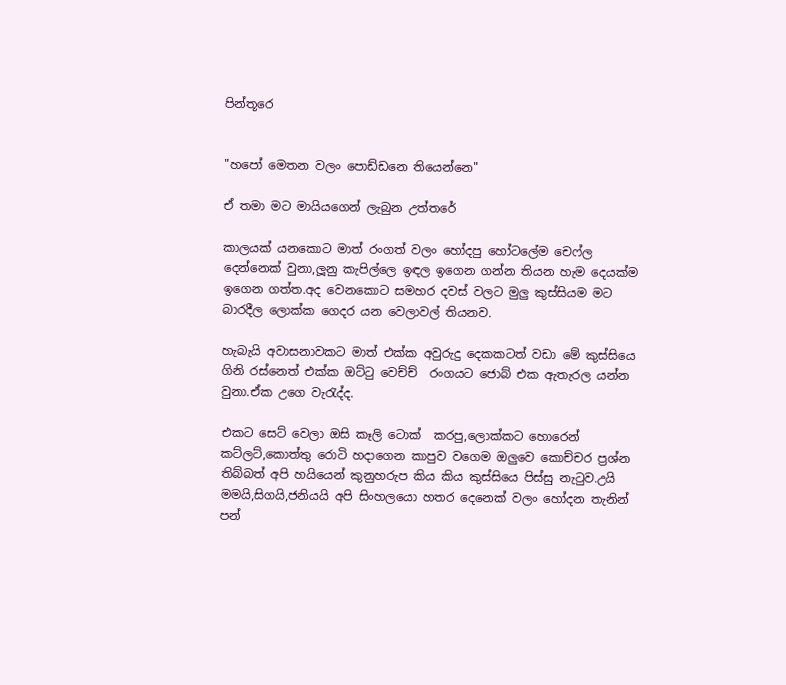පින්තූරෙ


"හපෝ මෙතන වලං පොඩ්ඩනෙ තියෙන්නෙ"

ඒ තමා මට මායියගෙන් ලැබුන උත්තරේ

කාලයක් යනකොට මාත් රංගත් වලං හෝදපු හෝටලේම චෙෆ්ල දෙන්නෙක් වුනා,ලූනු කැපිල්ලෙ ඉඳල ඉගෙන ගන්න තියන හැම දෙයක්ම ඉගෙන ගත්ත.අද වෙනකොට සමහර දවස් වලට මුලු කුස්සියම මට බාරදීල ලොක්ක ගෙදර යන වෙලාවල් තියනව.

හැබැයි අවාසනාවකට මාත් එක්ක අවුරුදු දෙකකටත් වඩා මේ කුස්සියෙ ගිනි රස්නෙත් එක්ක ඔට්ටු වෙච්ච්  රංගයට ජොබ් එක ඇතැරල යන්න වුනා.ඒක උගෙ වැරැද්ද.

එකට සෙට් වෙලා ඔසි කෑලි ටොක්  කරපු,ලොක්කට හොරෙන් කට්ලට්,කොත්තු රොටි හදාගෙන කාපුව වගෙම ඔලුවෙ කොච්චර ප්‍රශ්න තිබ්බත් අපි හයියෙන් කුනුහරුප කිය කිය කුස්සියෙ පිස්සු නැටුව.උයි මමයි,සිගයි,ජනියයි අපි සිංහලයො හතර දෙනෙක් වලං හෝදන තැනින් පන්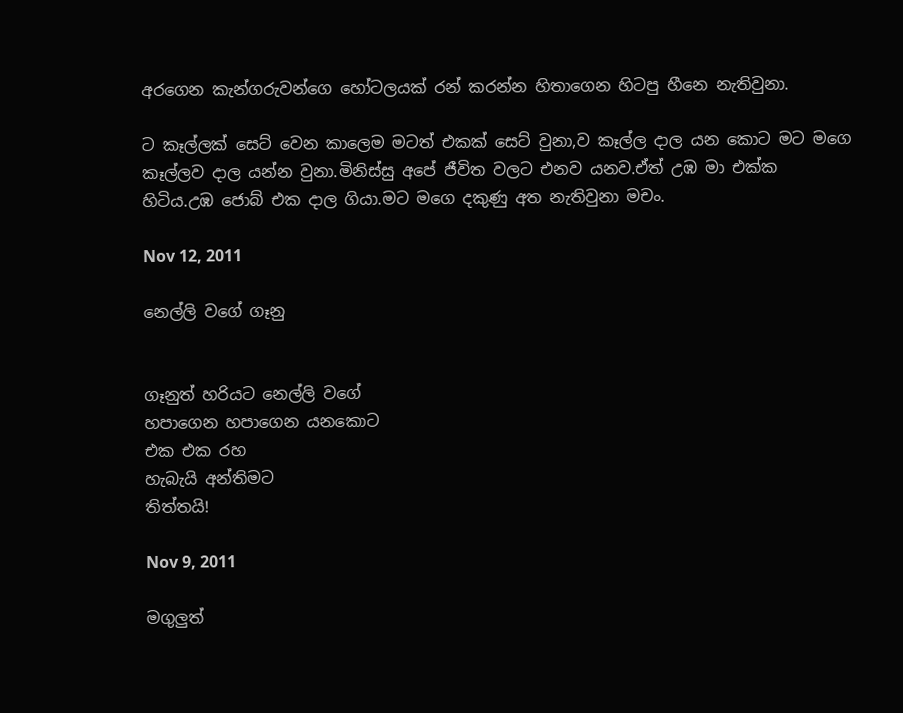අරගෙන කැන්ගරුවන්ගෙ හෝටලයක් රන් කරන්න හිතාගෙන හිටපු හීනෙ නැතිවුනා.

ට කෑල්ලක් සෙට් වෙන කාලෙම මටත් එකක් සෙට් වුනා,ව කෑල්ල දාල යන කොට මට මගෙ කෑල්ලව දාල යන්න වුනා.මිනිස්සු අපේ ජීවිත වලට එනව යනව.ඒත් උඹ මා එක්ක හිටිය.උඹ ජොබ් එක දාල ගියා.මට මගෙ දකුණු අත නැතිවුනා මචං.

Nov 12, 2011

නෙල්ලි වගේ ගෑනු


ගෑනුත් හරියට නෙල්ලි වගේ
හපාගෙන හපාගෙන යනකොට
එක එක රහ
හැබැයි අන්තිමට
තිත්තයි!

Nov 9, 2011

මගුලුත්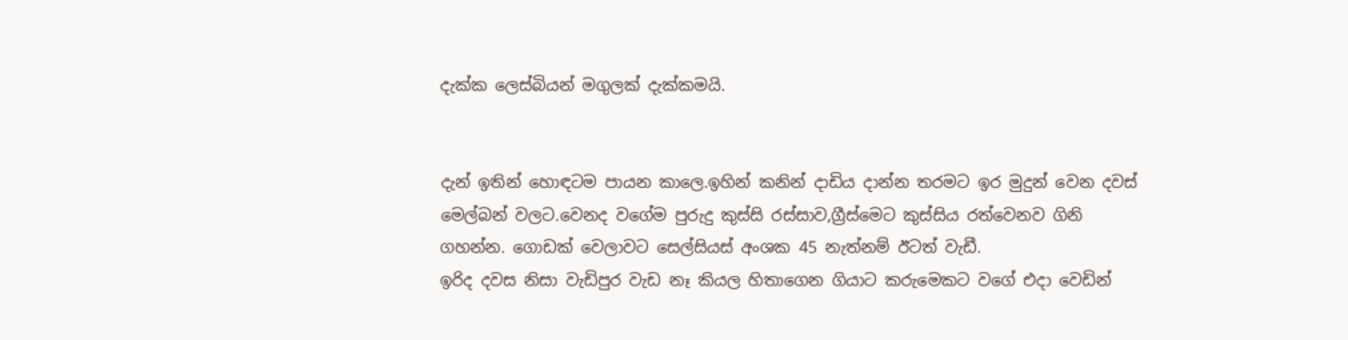දැක්ක ලෙස්බියන් මගුලක් දැක්කමයි.


දැන් ඉතින් හොඳටම පායන කාලෙ.ඉහින් කනින් දාඩිය දාන්න තරමට ඉර මුදුන් වෙන දවස් මෙල්බන් වලට.වෙනද වගේම පුරුදු කුස්සි රස්සාව,ග්‍රීස්මෙට කුස්සිය රත්වෙනව ගිනි ගහන්න. ගොඩක් වෙලාවට සෙල්සියස් අංශක 45 නැත්නම් ඊටත් වැඩී.
ඉරිද දවස නිසා වැඩිපුර වැඩ නෑ කියල හිතාගෙන ගියාට කරුමෙකට වගේ එදා වෙඩින්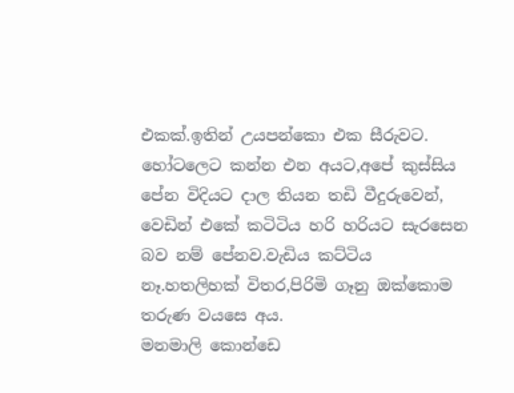එකක්.ඉතින් උයපන්කො එක සීරුවට.
හෝටලෙට කන්න එන අයට,අපේ කුස්සිය පේන විදියට දාල තියන තඩි වීදුරුවෙන්, වෙඩින් එකේ කටිටිය හරි හරියට සැරසෙන බව නම් පේනව.වැඩිය කට්ටිය නෑ.හතලිහක් විතර,පිරිමි ගෑනු ඔක්කොම තරුණ වයසෙ අය.
මනමාලි කොන්ඩෙ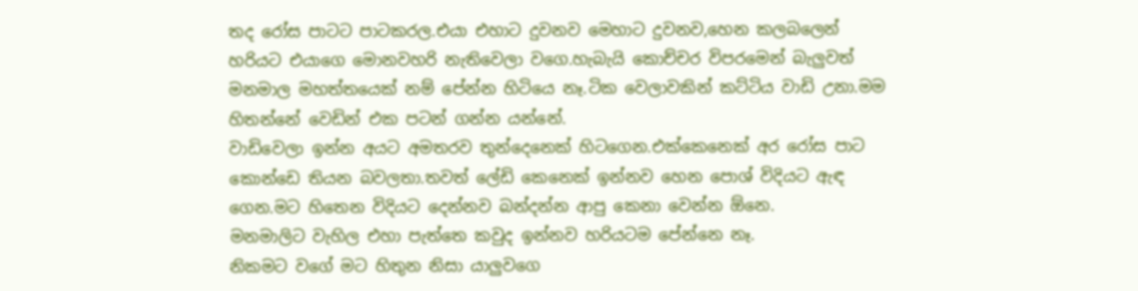තද රෝස පාටට පාටකරල.එයා එහාට දුවනව මෙහාට දුවනව,හෙන කලබලෙන් හරියට එයාගෙ මොනවහරි නැතිවෙලා වගෙ.හැබැයි කොච්චර විපරමෙන් බැලුවත් මනමාල මහත්තයෙක් නම් පේන්න හිටියෙ නෑ.ටික වෙලාවකින් කට්ටිය වාඩි උනා.මම හිතන්නේ වෙඩින් එක පටන් ගන්න යන්නේ.
වාඩිවෙලා ඉන්න අයට අමතරව තුන්දෙනෙක් හිටගෙන.එක්කෙනෙක් අර රෝස පාට කොන්ඩෙ තියන බවලතා.තවත් ලේඩි කෙනෙක් ඉන්නව හෙන පොශ් විදියට ඇඳ ගෙන.මට හිතෙන විදියට දෙන්නව බන්දන්න ආපු කෙනා වෙන්න ඕනෙ.
මනමාලිට වැහිල එහා පැත්තෙ කවුද ඉන්නව හරියටම පේන්නෙ නෑ.
නිකමට වගේ මට හිතුන නිසා යාලුවගෙ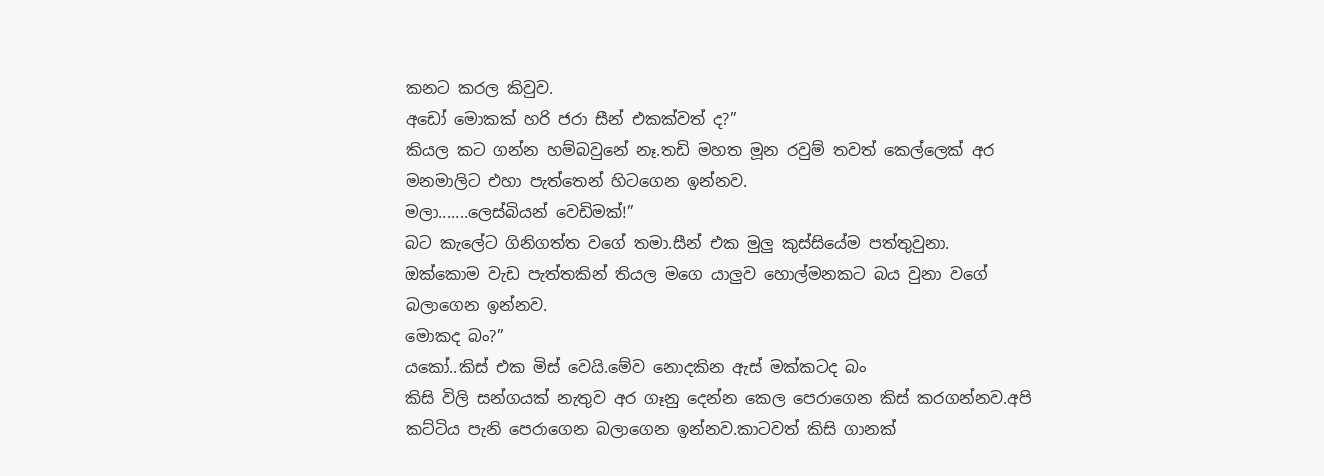කනට කරල කිවුව.
අඩෝ මොකක් හරි ජරා සීන් එකක්වත් ද?”
කියල කට ගන්න හම්බවුනේ නෑ.තඩි මහත මූන රවුම් තවත් කෙල්ලෙක් අර මනමාලිට එහා පැත්තෙන් හිටගෙන ඉන්නව.
මලා.......ලෙස්බියන් වෙඩිමක්!”
බට කැලේට ගිනිගත්ත වගේ තමා.සීන් එක මුලු කුස්සියේම පත්තුවුනා.
ඔක්කොම වැඩ පැත්තකින් තියල මගෙ යාලුව හොල්මනකට බය වුනා වගේ බලාගෙන ඉන්නව.
මොකද බං?”
යකෝ..කිස් එක මිස් වෙයි.මේව නොදකින ඇස් මක්කටද බං
කිසි විලි සන්ගයක් නැතුව අර ගෑනු දෙන්න කෙල පෙරාගෙන කිස් කරගන්නව.අපි කට්ටිය පැනි පෙරාගෙන බලාගෙන ඉන්නව.කාටවත් කිසි ගානක්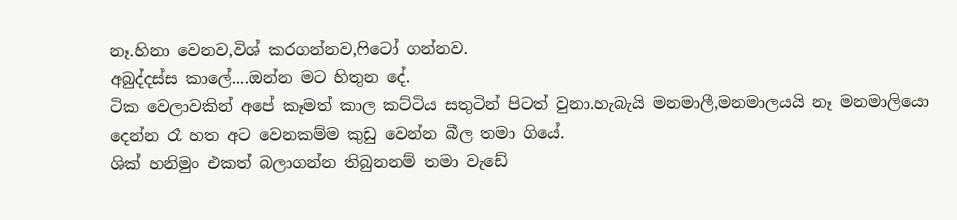නෑ.හිනා වෙනව,විශ් කරගන්නව,ෆිටෝ ගන්නව.
අබුද්දස්ස කාලේ....ඔන්න මට හිතුන දේ.
ටික වෙලාවකින් අපේ කෑමත් කාල කට්ටිය සතුටින් පිටත් වුනා.හැබැයි මනමාලී,මනමාලයයි නෑ මනමාලියො දෙන්න රෑ හත අට වෙනකම්ම කුඩු වෙන්න බීල තමා ගියේ.
ශික් හනිමුං එකත් බලාගන්න තිබුනනම් තමා වැඩේ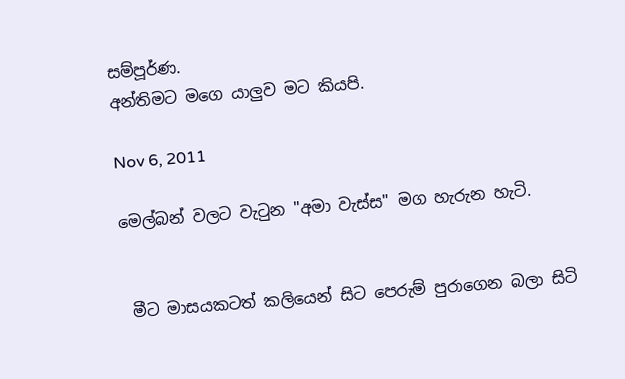සම්පූර්ණ.
අන්තිමට මගෙ යාලුව මට කියපි.

Nov 6, 2011

මෙල්බන් වලට වැටුන "අමා වැස්ස" මග හැරුන හැටි.


 මීට මාසයකටත් කලියෙන් සිට පෙරුම් පුරාගෙන බලා සිටි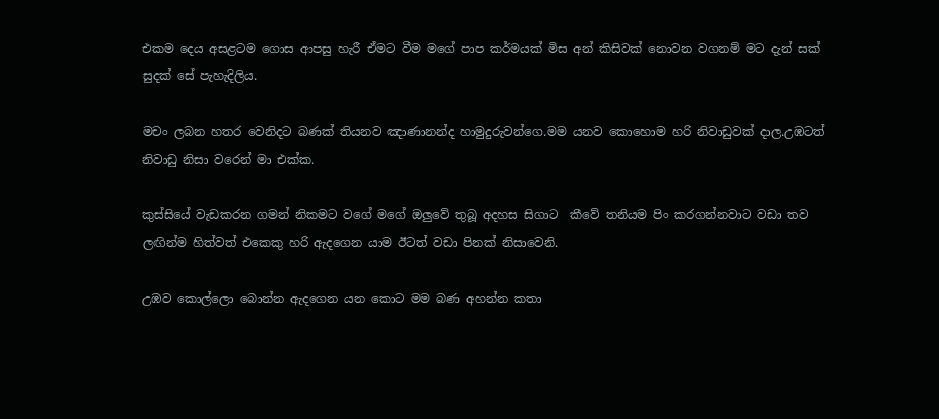එකම දෙය අසළටම ගොස ආපසු හැරී ඒමට වීම මගේ පාප කර්මයක් මිස අන් කිසිවක් නොවන වගනම් මට දැන් සක් සුදක් සේ පැහැදිලිය.

මචං ලබන හතර වෙනිදට බණක් තියනව ඤාණානන්ද හාමුදුරුවන්ගෙ.මම යනව කොහොම හරි නිවාඩුවක් දාල.උඹටත් නිවාඩු නිසා වරෙන් මා එක්ක.

කුස්සියේ වැඩකරන ගමන් නිකමට වගේ මගේ ඔලුවේ තුබූ අදහස සිගාට  කීවේ තනියම පිං කරගන්නවාට වඩා තව ලඟින්ම හිත්වත් එකෙකු හරි ඇදගෙන යාම ඊටත් වඩා පිනක් නිසාවෙනි.

උඹව කොල්ලො බොන්න ඇදගෙන යන කොට මම බණ අහන්න කතා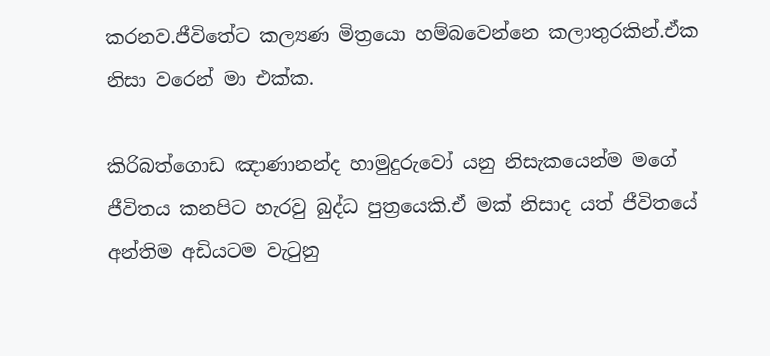කරනව.ජීවිතේට කල්‍යණ මිත්‍රයො හම්බවෙන්නෙ කලාතුරකින්.ඒක නිසා වරෙන් මා එක්ක.

කිරිබත්ගොඩ ඤාණානන්ද හාමුදුරුවෝ යනු නිසැකයෙන්ම මගේ ජීවිතය කනපිට හැරවු බුද්ධ පුත්‍රයෙකි.ඒ මක් නිසාද යත් ජීවිතයේ අන්තිම අඩියටම වැටුනු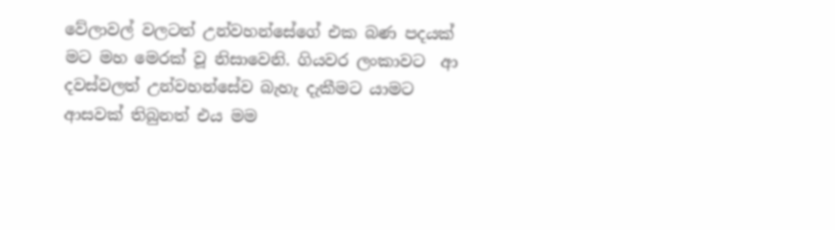වේලාවල් වලටත් උන්වහන්සේගේ එක බණ පදයක් මට මහ මෙරක් වූ නිසාවෙනි. ගියවර ලංකාවට  ආ දවස්වලත් උන්වහන්සේව බැහැ දැකීමට යාමට ආසවක් තිබුනත් එය මම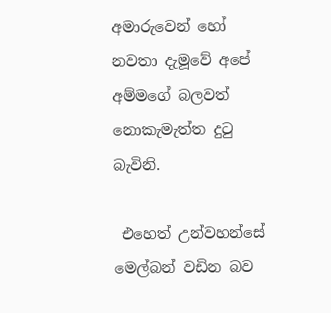අමාරුවෙන් හෝ නවතා දැමූවේ අපේ අම්මගේ බලවත් නොකැමැත්ත දුටු බැවිනි.

 එහෙත් උන්වහන්සේ මෙල්බන් වඩින බව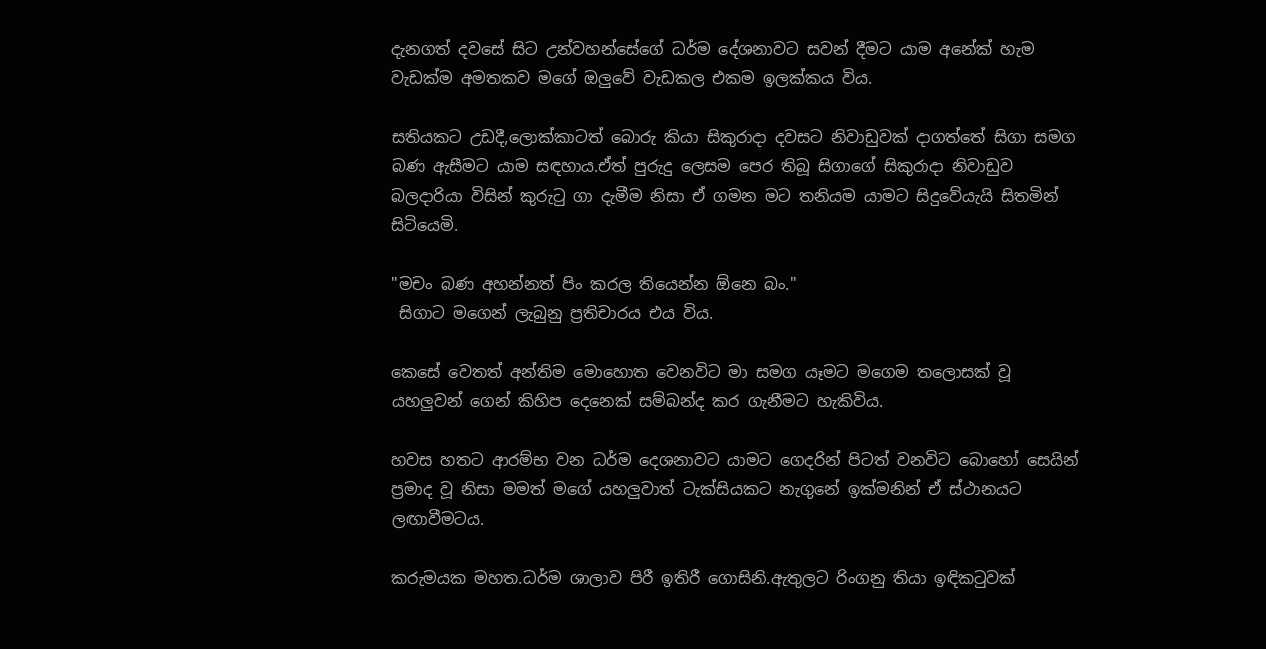දැනගත් දවසේ සිට උන්වහන්සේගේ ධර්ම දේශනාවට සවන් දීමට යාම අනේක් හැම වැඩක්ම අමතකව මගේ ඔලුවේ වැඩකල එකම ඉලක්කය විය.

සතියකට උඩදී,ලොක්කාටත් බොරු කියා සිකුරාදා දවසට නිවාඩුවක් දාගත්තේ සිගා සමග බණ ඇසීමට යාම සඳහාය.ඒත් පුරුදු ලෙසම පෙර තිබූ සිගාගේ සිකුරාදා නිවාඩුව බලදාරියා විසින් කුරුටු ගා දැමීම නිසා ඒ ගමන මට තනියම යාමට සිදුවේයැයි සිතමින් සිටියෙමි.

"මචං බණ අහන්නත් පිං කරල තියෙන්න ඕනෙ බං."
 සිගාට මගෙන් ලැබුනු ප්‍රතිචාරය එය විය.

කෙසේ වෙතත් අන්තිම මොහොත වෙනවිට මා සමග යෑමට මගෙම තලොසක් වූ යහලුවන් ගෙන් කිහිප දෙනෙක් සම්බන්ද කර ගැනීමට හැකිවිය.

හවස හතට ආරම්භ වන ධර්ම දෙශනාවට යාමට ගෙදරින් පිටත් වනවිට බොහෝ සෙයින්  ප්‍රමාද වූ නිසා මමත් මගේ යහලුවාත් ටැක්සියකට නැගුනේ ඉක්මනින් ඒ ස්ථානයට ලඟාවීමටය.

කරුමයක මහත.ධර්ම ශාලාව පිරී ඉතිරී ගොසිනි.ඇතුලට රිංගනු තියා ඉඳිකටුවක්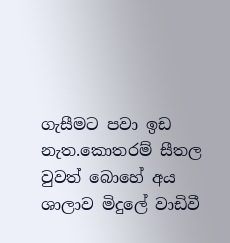ගැසීමට පවා ඉඩ නැත.කොතරම් සීතල වුවත් බොහේ අය ශාලාව මිදුලේ වාඩිවී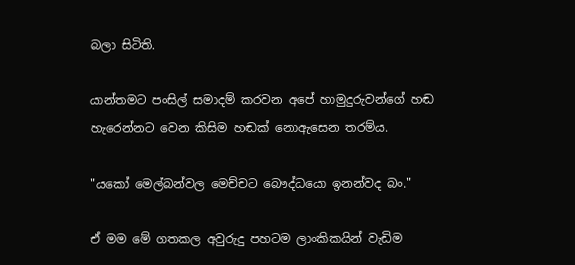බලා සිටිති.

යාන්තමට පංසිල් සමාදම් කරවන අපේ හාමුදුරුවන්ගේ හඬ හැරෙන්නට වෙන කිසිම හඬක් නොඇසෙන තරම්ය.

"යකෝ මෙල්බන්වල මෙච්චට බෞද්ධයො ඉනන්වද බං."

ඒ මම මේ ගතකල අවුරුදු පහටම ලාංකිකයින් වැඩිම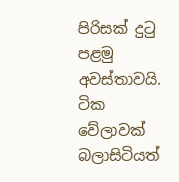පිරිසක් දුටු පළමු අවස්තාවයි.
ටික වේලාවක් බලාසිටියත්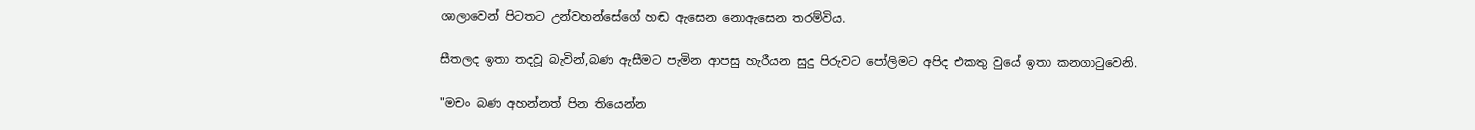ශාලාවෙන් පිටතට උන්වහන්සේගේ හඬ ඇසෙන නොඇසෙන තරම්විය.

සීතලද ඉතා තදවූ බැවින්,බණ ඇසීමට පැමින ආපසු හැරීයන සුදු පිරුවට පෝලිමට අපිද එකතු වුයේ ඉතා කනගාටුවෙනි.

"මචං බණ අහන්නත් පින තියෙන්න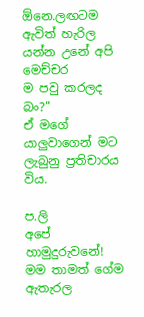ඕනෙ.ලඟටම ඇවිත් හැරිල යන්න උනේ අපි මෙච්චර
ම පවු කරලද බං?"
ඒ මගේ යාලුවාගෙන් මට ලැබුනු ප්‍රතිචාරය විය.

ප.ලි
අපේ හාමුදුරුවනේ!  මම තාමත් ගේම ඇතැරල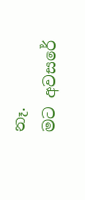නෑ.
මට අවසරේ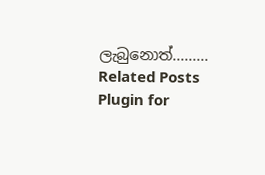ලැබුනොත්.........
Related Posts Plugin for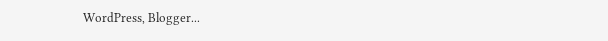WordPress, Blogger...